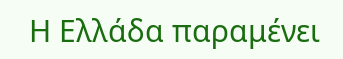Η Ελλάδα παραμένει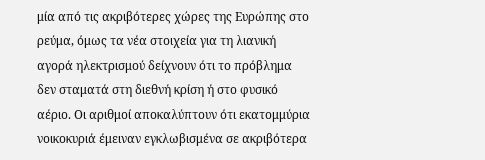μία από τις ακριβότερες χώρες της Ευρώπης στο ρεύμα, όμως τα νέα στοιχεία για τη λιανική αγορά ηλεκτρισμού δείχνουν ότι το πρόβλημα δεν σταματά στη διεθνή κρίση ή στο φυσικό αέριο. Οι αριθμοί αποκαλύπτουν ότι εκατομμύρια νοικοκυριά έμειναν εγκλωβισμένα σε ακριβότερα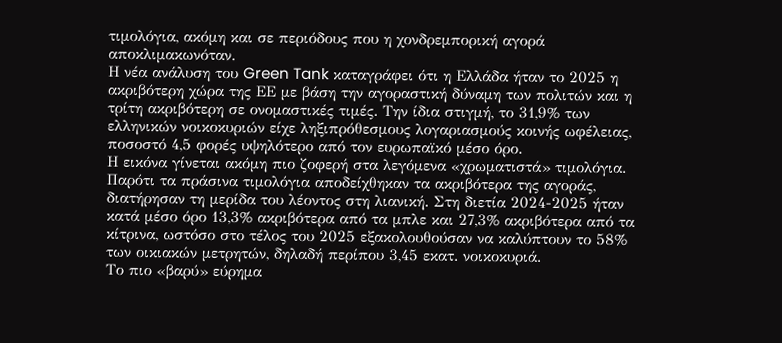τιμολόγια, ακόμη και σε περιόδους που η χονδρεμπορική αγορά αποκλιμακωνόταν.
Η νέα ανάλυση του Green Tank καταγράφει ότι η Ελλάδα ήταν το 2025 η ακριβότερη χώρα της ΕΕ με βάση την αγοραστική δύναμη των πολιτών και η τρίτη ακριβότερη σε ονομαστικές τιμές. Την ίδια στιγμή, το 31,9% των ελληνικών νοικοκυριών είχε ληξιπρόθεσμους λογαριασμούς κοινής ωφέλειας, ποσοστό 4,5 φορές υψηλότερο από τον ευρωπαϊκό μέσο όρο.
Η εικόνα γίνεται ακόμη πιο ζοφερή στα λεγόμενα «χρωματιστά» τιμολόγια. Παρότι τα πράσινα τιμολόγια αποδείχθηκαν τα ακριβότερα της αγοράς, διατήρησαν τη μερίδα του λέοντος στη λιανική. Στη διετία 2024-2025 ήταν κατά μέσο όρο 13,3% ακριβότερα από τα μπλε και 27,3% ακριβότερα από τα κίτρινα, ωστόσο στο τέλος του 2025 εξακολουθούσαν να καλύπτουν το 58% των οικιακών μετρητών, δηλαδή περίπου 3,45 εκατ. νοικοκυριά.
Το πιο «βαρύ» εύρημα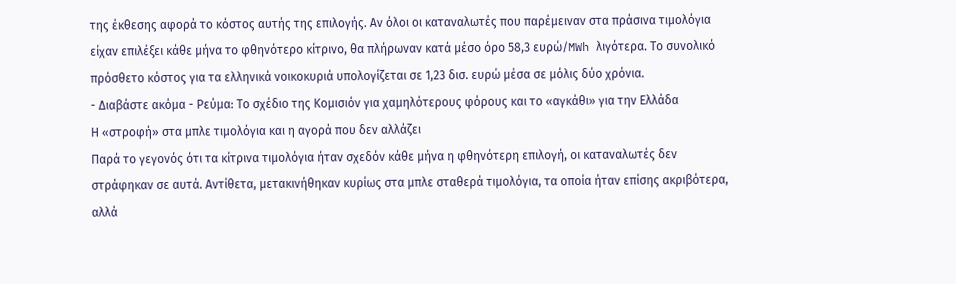της έκθεσης αφορά το κόστος αυτής της επιλογής. Αν όλοι οι καταναλωτές που παρέμειναν στα πράσινα τιμολόγια είχαν επιλέξει κάθε μήνα το φθηνότερο κίτρινο, θα πλήρωναν κατά μέσο όρο 58,3 ευρώ/MWh λιγότερα. Το συνολικό πρόσθετο κόστος για τα ελληνικά νοικοκυριά υπολογίζεται σε 1,23 δισ. ευρώ μέσα σε μόλις δύο χρόνια.
- Διαβάστε ακόμα - Ρεύμα: Το σχέδιο της Κομισιόν για χαμηλότερους φόρους και το «αγκάθι» για την Ελλάδα
Η «στροφή» στα μπλε τιμολόγια και η αγορά που δεν αλλάζει
Παρά το γεγονός ότι τα κίτρινα τιμολόγια ήταν σχεδόν κάθε μήνα η φθηνότερη επιλογή, οι καταναλωτές δεν στράφηκαν σε αυτά. Αντίθετα, μετακινήθηκαν κυρίως στα μπλε σταθερά τιμολόγια, τα οποία ήταν επίσης ακριβότερα, αλλά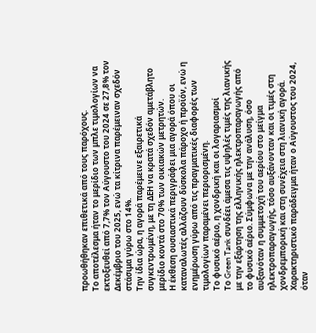προωθήθηκαν επιθετικά από τους παρόχους.
Το αποτέλεσμα ήταν το μερίδιο των μπλε τιμολογίων να εκτοξευθεί από 7,7% τον Αύγουστο του 2024 σε 27,8% τον Δεκέμβριο του 2025, ενώ τα κίτρινα παρέμειναν σχεδόν στάσιμα γύρω στο 14%.
Την ίδια ώρα, η αγορά παρέμεινε εξαιρετικά συγκεντρωμένη, με τη ΔΕΗ να κρατά σχεδόν αμετάβλητο μερίδιο κοντά στο 70% των οικιακών μετρητών.
Η έκθεση ουσιαστικά περιγράφει μια αγορά όπου οι καταναλωτές αλλάζουν δύσκολα πάροχο ή προϊόν, ενώ η ενημέρωση γύρω από τις πραγματικές διαφορές των τιμολογίων παραμένει περιορισμένη.
Το φυσικό αέριο, η χονδρική και οι λογαριασμοί
Το Green Tank συνδέει άμεσα τις υψηλές τιμές της λιανικής με την εξάρτηση της ελληνικής ηλεκτροπαραγωγής από το φυσικό αέριο. Σύμφωνα με την ανάλυση, όσο αυξανόταν η συμμετοχή του αερίου στο μείγμα ηλεκτροπαραγωγής, τόσο αυξάνονταν και οι τιμές στη χονδρεμπορική και στη συνέχεια στη λιανική αγορά.
Χαρακτηριστικό παράδειγμα ήταν ο Αύγουστος του 2024, όταν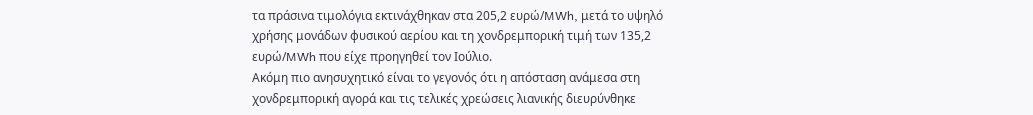τα πράσινα τιμολόγια εκτινάχθηκαν στα 205,2 ευρώ/MWh, μετά το υψηλό χρήσης μονάδων φυσικού αερίου και τη χονδρεμπορική τιμή των 135,2 ευρώ/MWh που είχε προηγηθεί τον Ιούλιο.
Ακόμη πιο ανησυχητικό είναι το γεγονός ότι η απόσταση ανάμεσα στη χονδρεμπορική αγορά και τις τελικές χρεώσεις λιανικής διευρύνθηκε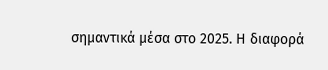σημαντικά μέσα στο 2025. Η διαφορά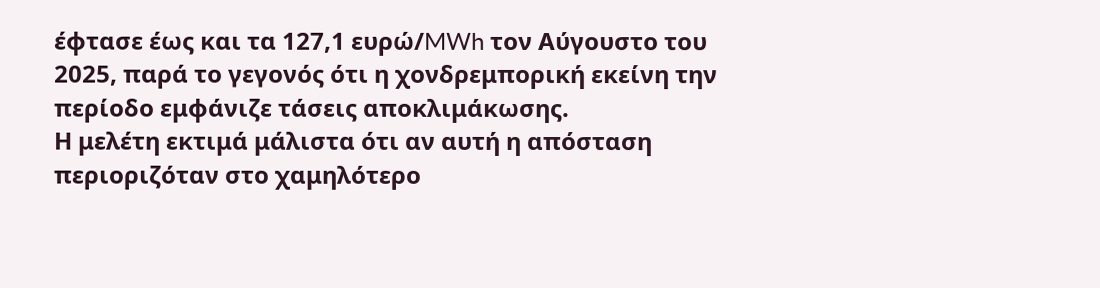έφτασε έως και τα 127,1 ευρώ/MWh τον Αύγουστο του 2025, παρά το γεγονός ότι η χονδρεμπορική εκείνη την περίοδο εμφάνιζε τάσεις αποκλιμάκωσης.
Η μελέτη εκτιμά μάλιστα ότι αν αυτή η απόσταση περιοριζόταν στο χαμηλότερο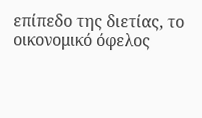επίπεδο της διετίας, το οικονομικό όφελος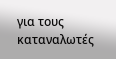για τους καταναλωτές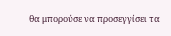θα μπορούσε να προσεγγίσει τα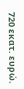720 εκατ. ευρώ.